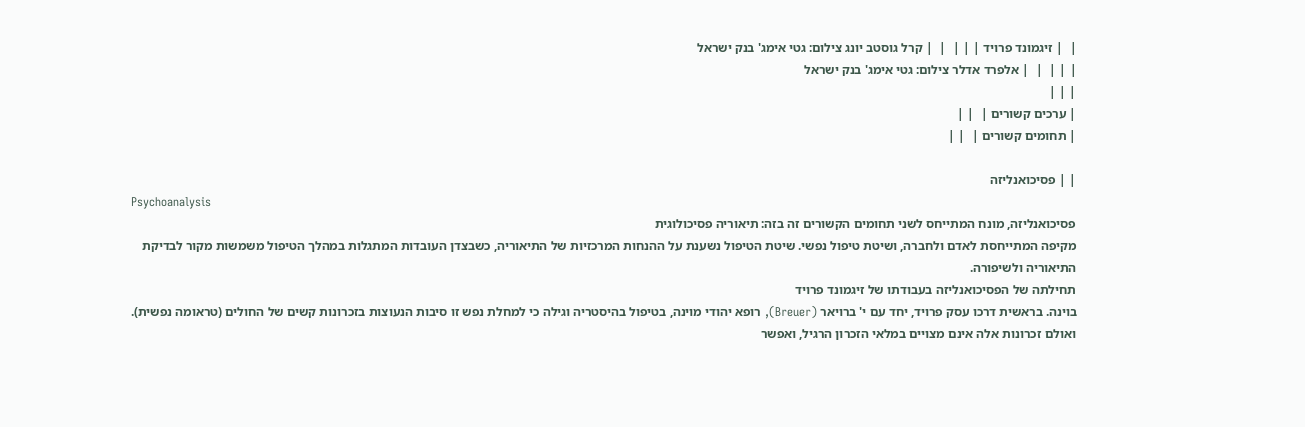|  | זיגמונד פרויד | | |  |  | קרל גוסטב יונג צילום: גטי אימג' בנק ישראל
| | |  |  | אלפרד אדלר צילום: גטי אימג' בנק ישראל
| | |
| ערכים קשורים |  | |
| תחומים קשורים |  | |

| | פסיכואנליזה
Psychoanalysis
פסיכואנליזה, מונח המתייחס לשני תחומים הקשורים זה בזה: תיאוריה פסיכולוגית
מקיפה המתייחסת לאדם ולחברה, ושיטת טיפול נפשי. שיטת הטיפול נשענת על ההנחות המרכזיות של התיאוריה, כשבצדן העובדות המתגלות במהלך הטיפול משמשות מקור לבדיקת התיאוריה ולשיפורה.
תחילתה של הפסיכואנליזה בעבודתו של זיגמונד פרויד
בוינה. בראשית דרכו עסק פרויד, יחד עם י' ברויאר (Breuer), רופא יהודי מוינה, בטיפול בהיסטריה וגילה כי למחלת נפש זו סיבות הנעוצות בזכרונות קשים של החולים (טראומה נפשית). ואולם זכרונות אלה אינם מצויים במלאי הזכרון הרגיל, ואפשר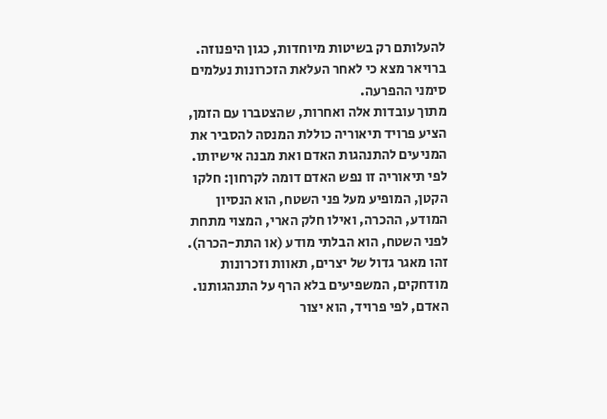להעלותם רק בשיטות מיוחדות, כגון היפנוזה.
ברויאר מצא כי לאחר העלאת הזכרונות נעלמים סימני ההפרעה.
מתוך עובדות אלה ואחרות, שהצטברו עם הזמן, הציע פרויד תיאוריה כוללת המנסה להסביר את המניעים להתנהגות האדם ואת מבנה אישיותו. לפי תיאוריה זו נפש האדם דומה לקרחון: חלקו הקטן, המופיע מעל פני השטח, הוא הנסיון המודע, ההכרה, ואילו חלק הארי, המצוי מתחת לפני השטח, הוא הבלתי מודע (או התת-הכרה). זהו מאגר גדול של יצרים, תאוות וזכרונות מודחקים, המשפיעים בלא הרף על התנהגותנו. האדם, לפי פרויד, הוא יצור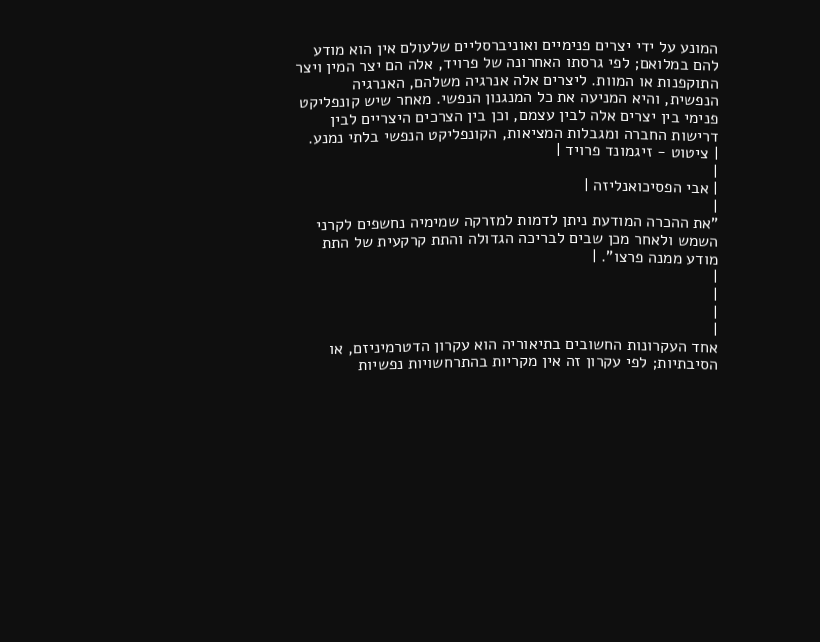המונע על ידי יצרים פנימיים ואוניברסליים שלעולם אין הוא מודע להם במלואם; לפי גרסתו האחרונה של פרויד, אלה הם יצר המין ויצר התוקפנות או המוות. ליצרים אלה אנרגיה משלהם, האנרגיה הנפשית, והיא המניעה את כל המנגנון הנפשי. מאחר שיש קונפליקט פנימי בין יצרים אלה לבין עצמם, וכן בין הצרכים היצריים לבין דרישות החברה ומגבלות המציאות, הקונפליקט הנפשי בלתי נמנע.
| ציטוט - זיגמונד פרויד |
|
| אבי הפסיכואנליזה |
|
"את ההכרה המודעת ניתן לדמות למזרקה שמימיה נחשפים לקרני השמש ולאחר מכן שבים לבריכה הגדולה והתת קרקעית של התת מודע ממנה פרצו". |
|
|
|
|
אחד העקרונות החשובים בתיאוריה הוא עקרון הדטרמיניזם, או הסיבתיות; לפי עקרון זה אין מקריות בהתרחשויות נפשיות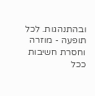ובהתנהגות. לכל תופעה - מוזרה וחסרת חשיבות ככל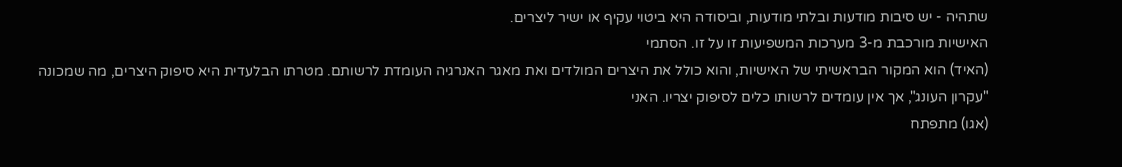שתהיה - יש סיבות מודעות ובלתי מודעות, וביסודה היא ביטוי עקיף או ישיר ליצרים.
האישיות מורכבת מ-3 מערכות המשפיעות זו על זו. הסתמי
(האיד) הוא המקור הבראשיתי של האישיות, והוא כולל את היצרים המולדים ואת מאגר האנרגיה העומדת לרשותם. מטרתו הבלעדית היא סיפוק היצרים, מה שמכונה "עקרון העונג", אך אין עומדים לרשותו כלים לסיפוק יצריו. האני
(אגו) מתפתח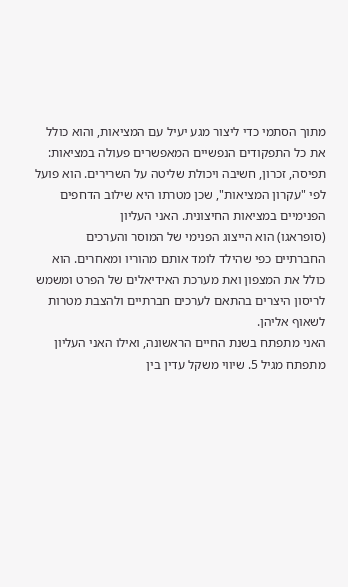מתוך הסתמי כדי ליצור מגע יעיל עם המציאות, והוא כולל את כל התפקודים הנפשיים המאפשרים פעולה במציאות: תפיסה, זכרון, חשיבה ויכולת שליטה על השרירים. הוא פועל לפי "עקרון המציאות", שכן מטרתו היא שילוב הדחפים הפנימיים במציאות החיצונית. האני העליון
(סופראגו) הוא הייצוג הפנימי של המוסר והערכים החברתיים כפי שהילד לומד אותם מהוריו ומאחרים. הוא כולל את המצפון ואת מערכת האידיאלים של הפרט ומשמש לריסון היצרים בהתאם לערכים חברתיים ולהצבת מטרות לשאוף אליהן.
האני מתפתח בשנת החיים הראשונה, ואילו האני העליון מתפתח מגיל 5. שיווי משקל עדין בין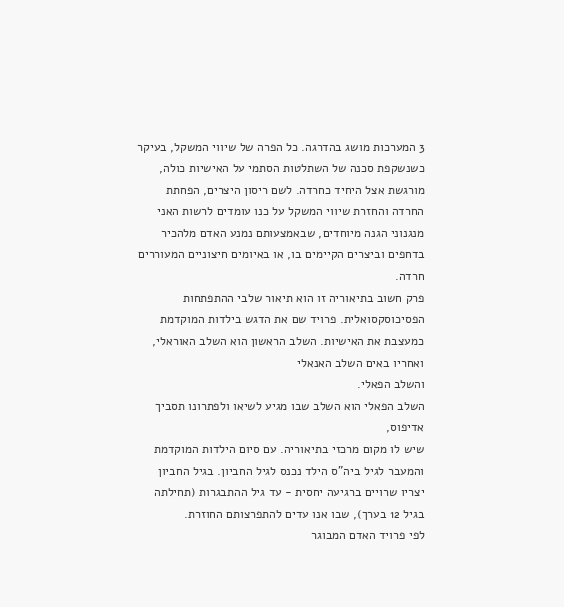3 המערכות מושג בהדרגה. כל הפרה של שיווי המשקל, בעיקר כשנשקפת סכנה של השתלטות הסתמי על האישיות כולה, מורגשת אצל היחיד כחרדה. לשם ריסון היצרים, הפחתת החרדה והחזרת שיווי המשקל על כנו עומדים לרשות האני מנגנוני הגנה מיוחדים, שבאמצעותם נמנע האדם מלהכיר בדחפים וביצרים הקיימים בו, או באיומים חיצוניים המעוררים חרדה.
פרק חשוב בתיאוריה זו הוא תיאור שלבי ההתפתחות הפסיכוסקסואלית. פרויד שם את הדגש בילדות המוקדמת כמעצבת את האישיות. השלב הראשון הוא השלב האוראלי,
ואחריו באים השלב האנאלי
והשלב הפאלי.
השלב הפאלי הוא השלב שבו מגיע לשיאו ולפתרונו תסביך אדיפוס,
שיש לו מקום מרכזי בתיאוריה. עם סיום הילדות המוקדמת והמעבר לגיל ביה"ס הילד נכנס לגיל החביון. בגיל החביון יצריו שרויים ברגיעה יחסית - עד גיל ההתבגרות (תחילתה בגיל 12 בערך), שבו אנו עדים להתפרצותם החוזרת.
לפי פרויד האדם המבוגר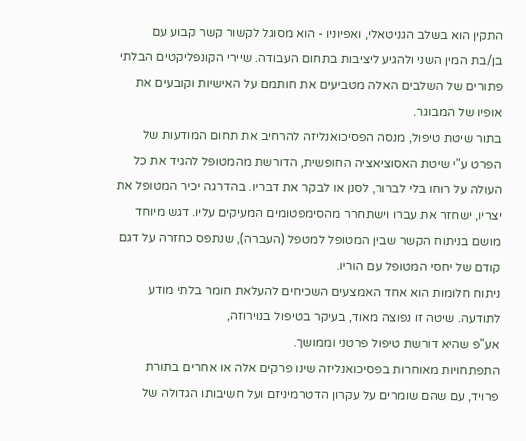התקין הוא בשלב הגניטאלי, ואפיוניו - הוא מסוגל לקשור קשר קבוע עם בן/בת המין השני ולהגיע ליציבות בתחום העבודה. שיירי הקונפליקטים הבלתי פתורים של השלבים האלה מטביעים את חותמם על האישיות וקובעים את אופיו של המבוגר.
בתור שיטת טיפול, מנסה הפסיכואנליזה להרחיב את תחום המודעות של הפרט ע"י שיטת האסוציאציה החופשית, הדורשת מהמטופל להגיד את כל העולה על רוחו בלי לברור, לסנן או לבקר את דבריו. בהדרגה יכיר המטופל את יצריו, ישחזר את עברו וישתחרר מהסימפטומים המעיקים עליו. דגש מיוחד מושם בניתוח הקשר שבין המטופל למטפל (העברה), שנתפס כחזרה על דגם קודם של יחסי המטופל עם הוריו.
ניתוח חלומות הוא אחד האמצעים השכיחים להעלאת חומר בלתי מודע לתודעה. שיטה זו נפוצה מאוד, בעיקר בטיפול בנוירוזה,
אע"פ שהיא דורשת טיפול פרטני וממושך.
התפתחויות מאוחרות בפסיכואנליזה שינו פרקים אלה או אחרים בתורת פרויד, עם שהם שומרים על עקרון הדטרמיניזם ועל חשיבותו הגדולה של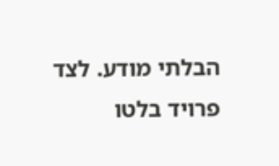הבלתי מודע. לצד פרויד בלטו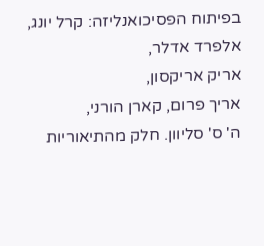בפיתוח הפסיכואנליזה: קרל יונג,
אלפרד אדלר,
אריק אריקסון,
אריך פרום, קארן הורני,
ה' ס' סליוון. חלק מהתיאוריות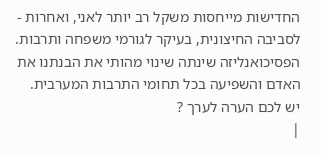החדישות מייחסות משקל רב יותר לאני, ואחרות - לסביבה החיצונית, בעיקר לגורמי משפחה ותרבות. הפסיכואנליזה שינתה שינוי מהותי את הבנתנו את האדם והשפיעה בכל תחומי התרבות המערבית.
יש לכם הערה לערך ?
|